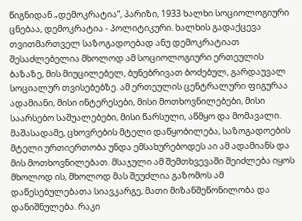წიგნიდან „დემოკრატია“, პარიზი, 1933 ხალხი სოციოლოგიური ცნებაა, დემოკრატია - პოლიტიკური. ხალხის გადაქცევა თვითმართველ საზოგადოებად ანუ დემოკრატიათ შესაძლებელია მხოლოდ ამ სოციოლოგიური ერთეულის ბაზაზე, მის მიუცილებელ, ბუნებრივათ ბოძებულ, გარდაუვალ სოციალურ თვისებებზე. ამ ერთეულის ცენტრალური ფიგურაა ადამიანი, მისი ინტერესები, მისი მოთხოვნილებები, მისი საარსებო საშუალებები, მისი წარსული, აწმყო და მომავალი. მაშასადამე, ცხოვრების მტელი დაწყობილება, საზოგადოების მტელი ურთიერთობა უნდა ემსახურებოდეს აი ამ ადამიანს და მის მოთხოვნილებათ. მსაჯული ამ შემთხვევაში შეიძლება იყოს მხოლოდ ის, მხოლოდ მას შეუძლია გაზომოს ამ დაწესებულებათა სიავკარგე, მათი მიზანშეწონილობა და დანიშნულება. რაკი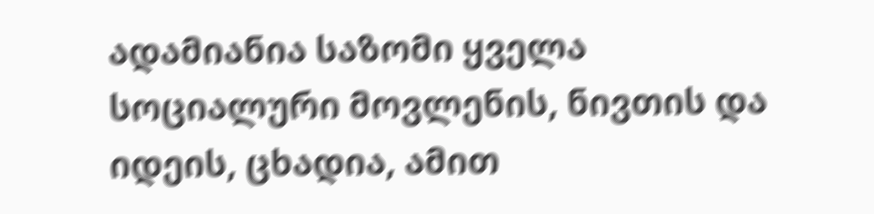ადამიანია საზომი ყველა სოციალური მოვლენის, ნივთის და იდეის, ცხადია, ამით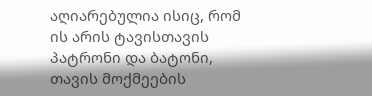აღიარებულია ისიც, რომ ის არის ტავისთავის პატრონი და ბატონი, თავის მოქმეების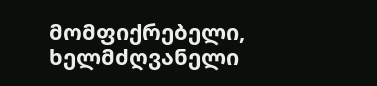მომფიქრებელი, ხელმძღვანელი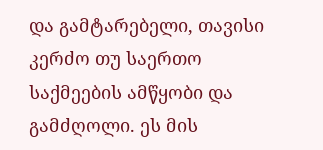და გამტარებელი, თავისი კერძო თუ საერთო საქმეების ამწყობი და გამძღოლი. ეს მის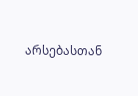არსებასთან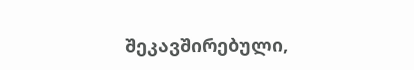შეკავშირებული,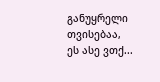განუყრელი თვისებაა, ეს ასე ვთქ...